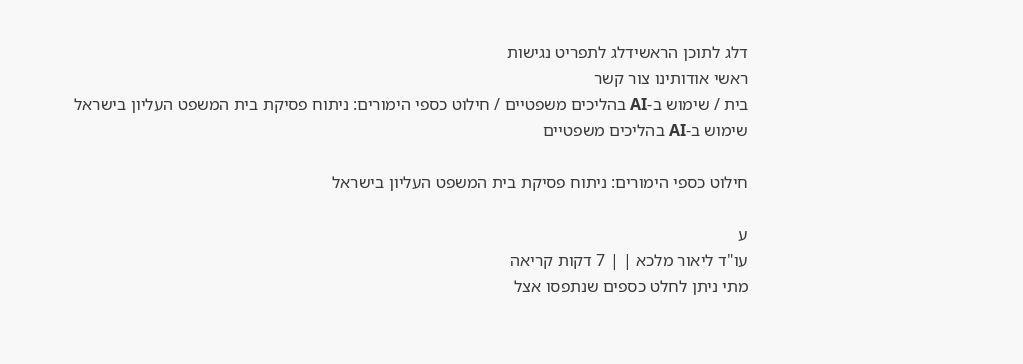דלג לתוכן הראשידלג לתפריט נגישות
ראשי אודותינו צור קשר
בית / שימוש ב-AI בהליכים משפטיים / חילוט כספי הימורים: ניתוח פסיקת בית המשפט העליון בישראל
שימוש ב-AI בהליכים משפטיים

חילוט כספי הימורים: ניתוח פסיקת בית המשפט העליון בישראל

ע
עו"ד ליאור מלכא | | 7 דקות קריאה
מתי ניתן לחלט כספים שנתפסו אצל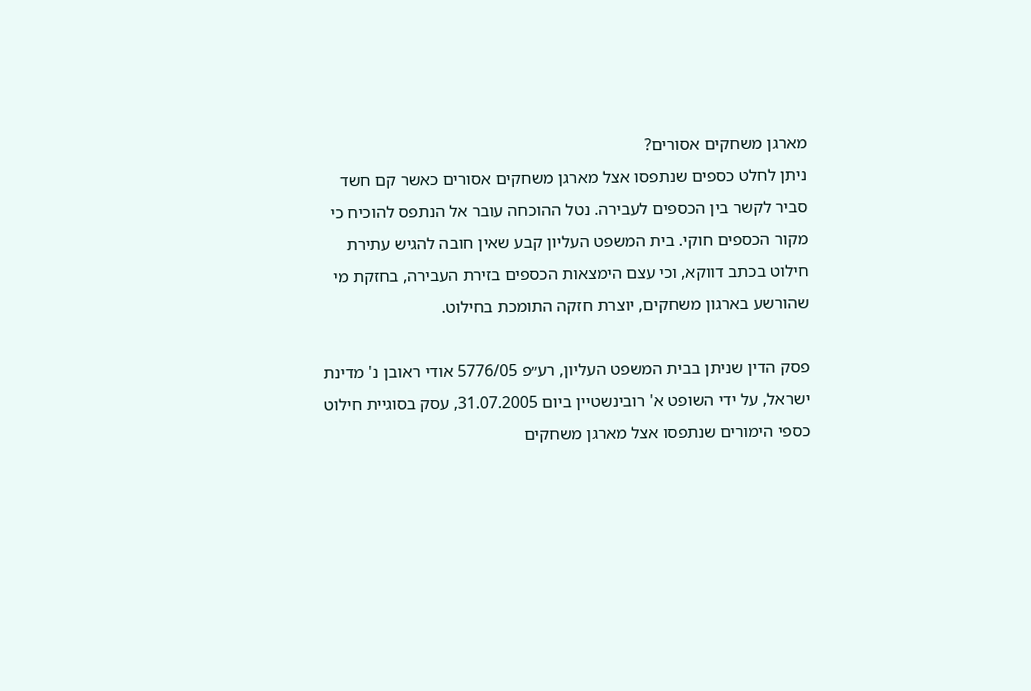מארגן משחקים אסורים?
ניתן לחלט כספים שנתפסו אצל מארגן משחקים אסורים כאשר קם חשד סביר לקשר בין הכספים לעבירה. נטל ההוכחה עובר אל הנתפס להוכיח כי מקור הכספים חוקי. בית המשפט העליון קבע שאין חובה להגיש עתירת חילוט בכתב דווקא, וכי עצם הימצאות הכספים בזירת העבירה, בחזקת מי שהורשע בארגון משחקים, יוצרת חזקה התומכת בחילוט.

פסק הדין שניתן בבית המשפט העליון, רע״פ 5776/05 אודי ראובן נ' מדינת ישראל, על ידי השופט א' רובינשטיין ביום 31.07.2005, עסק בסוגיית חילוט כספי הימורים שנתפסו אצל מארגן משחקים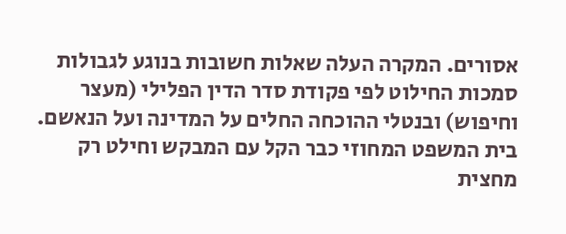אסורים. המקרה העלה שאלות חשובות בנוגע לגבולות סמכות החילוט לפי פקודת סדר הדין הפלילי (מעצר וחיפוש) ובנטלי ההוכחה החלים על המדינה ועל הנאשם. בית המשפט המחוזי כבר הקל עם המבקש וחילט רק מחצית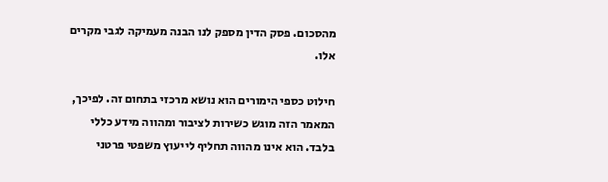מהסכום. פסק הדין מספק לנו הבנה מעמיקה לגבי מקרים אלו.

חילוט כספי הימורים הוא נושא מרכזי בתחום זה. לפיכך, המאמר הזה מוגש כשירות לציבור ומהווה מידע כללי בלבד. הוא אינו מהווה תחליף לייעוץ משפטי פרטני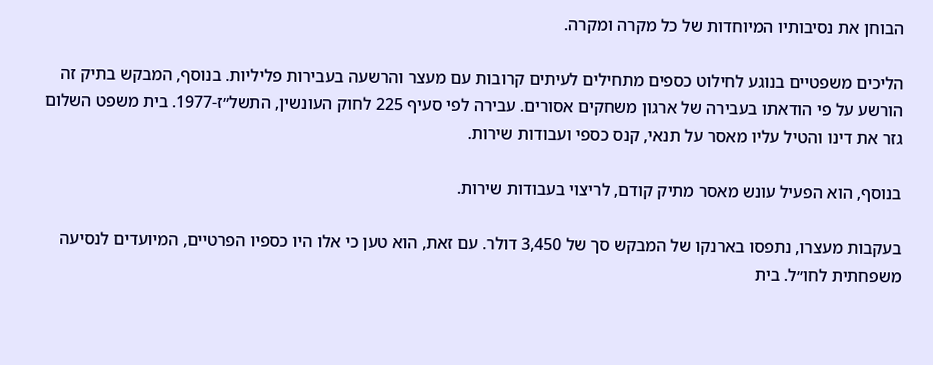הבוחן את נסיבותיו המיוחדות של כל מקרה ומקרה.

הליכים משפטיים בנוגע לחילוט כספים מתחילים לעיתים קרובות עם מעצר והרשעה בעבירות פליליות. בנוסף, המבקש בתיק זה הורשע על פי הודאתו בעבירה של ארגון משחקים אסורים. עבירה לפי סעיף 225 לחוק העונשין, התשל״ז-1977. בית משפט השלום גזר את דינו והטיל עליו מאסר על תנאי, קנס כספי ועבודות שירות.

בנוסף, הוא הפעיל עונש מאסר מתיק קודם, לריצוי בעבודות שירות.

בעקבות מעצרו, נתפסו בארנקו של המבקש סך של 3,450 דולר. עם זאת, הוא טען כי אלו היו כספיו הפרטיים, המיועדים לנסיעה משפחתית לחו״ל. בית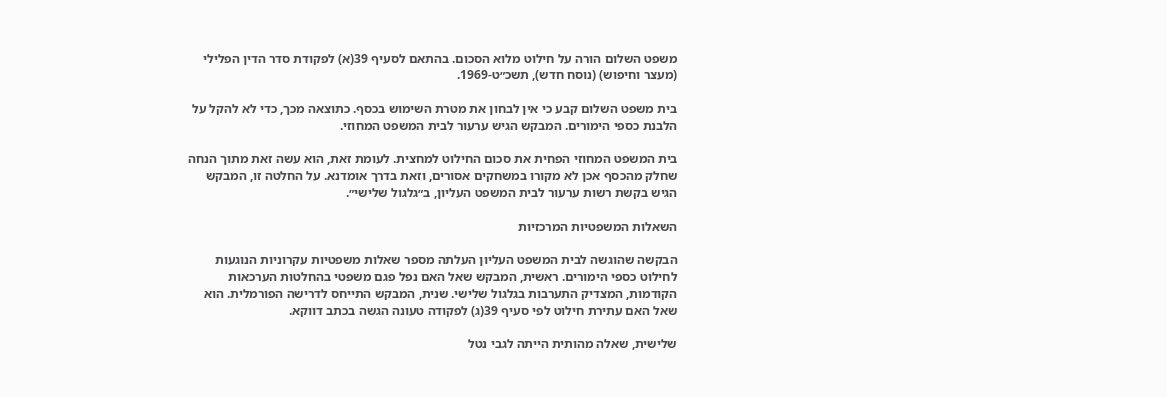משפט השלום הורה על חילוט מלוא הסכום. בהתאם לסעיף 39(א) לפקודת סדר הדין הפלילי (מעצר וחיפוש) (נוסח חדש), תשכ״ט-1969.

בית משפט השלום קבע כי אין לבחון את מטרת השימוש בכסף. כתוצאה מכך, כדי לא להקל על הלבנת כספי הימורים. המבקש הגיש ערעור לבית המשפט המחוזי.

בית המשפט המחוזי הפחית את סכום החילוט למחצית. לעומת זאת, הוא עשה זאת מתוך הנחה שחלק מהכסף אכן לא מקורו במשחקים אסורים, וזאת בדרך אומדנא. על החלטה זו, המבקש הגיש בקשת רשות ערעור לבית המשפט העליון, ב״גלגול שלישי״.

השאלות המשפטיות המרכזיות

הבקשה שהוגשה לבית המשפט העליון העלתה מספר שאלות משפטיות עקרוניות הנוגעות לחילוט כספי הימורים. ראשית, המבקש שאל האם נפל פגם משפטי בהחלטות הערכאות הקודמות, המצדיק התערבות בגלגול שלישי. שנית, המבקש התייחס לדרישה הפורמלית. הוא שאל האם עתירת חילוט לפי סעיף 39(ג) לפקודה טעונה הגשה בכתב דווקא.

שלישית, שאלה מהותית הייתה לגבי נטל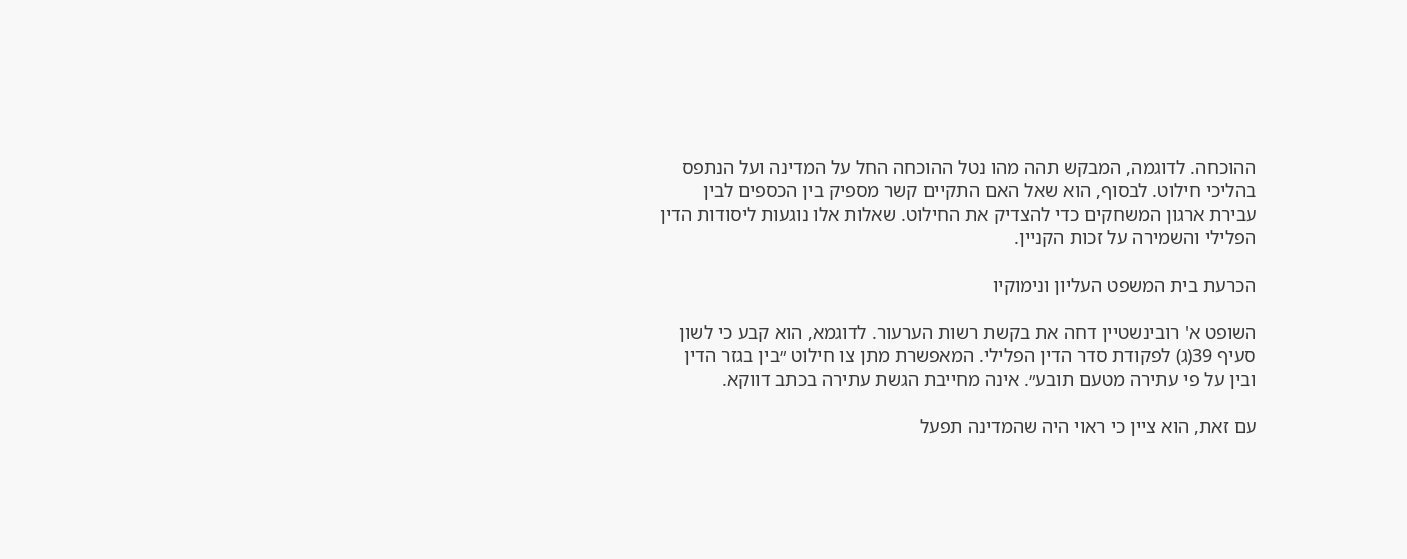ההוכחה. לדוגמה, המבקש תהה מהו נטל ההוכחה החל על המדינה ועל הנתפס בהליכי חילוט. לבסוף, הוא שאל האם התקיים קשר מספיק בין הכספים לבין עבירת ארגון המשחקים כדי להצדיק את החילוט. שאלות אלו נוגעות ליסודות הדין הפלילי והשמירה על זכות הקניין.

הכרעת בית המשפט העליון ונימוקיו

השופט א' רובינשטיין דחה את בקשת רשות הערעור. לדוגמא, הוא קבע כי לשון סעיף 39(ג) לפקודת סדר הדין הפלילי. המאפשרת מתן צו חילוט ״בין בגזר הדין ובין על פי עתירה מטעם תובע״. אינה מחייבת הגשת עתירה בכתב דווקא.

עם זאת, הוא ציין כי ראוי היה שהמדינה תפעל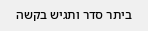ביתר סדר ותגיש בקשה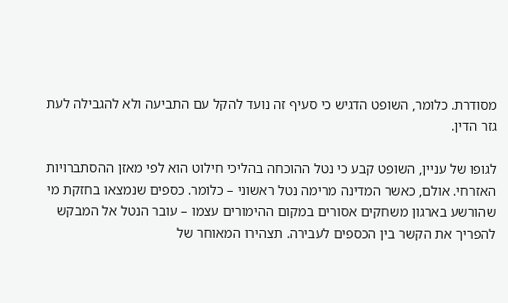מסודרת. כלומר, השופט הדגיש כי סעיף זה נועד להקל עם התביעה ולא להגבילה לעת גזר הדין.

לגופו של עניין, השופט קבע כי נטל ההוכחה בהליכי חילוט הוא לפי מאזן ההסתברויות האזרחי. אולם, כאשר המדינה מרימה נטל ראשוני – כלומר. כספים שנמצאו בחזקת מי שהורשע בארגון משחקים אסורים במקום ההימורים עצמו – עובר הנטל אל המבקש להפריך את הקשר בין הכספים לעבירה. תצהירו המאוחר של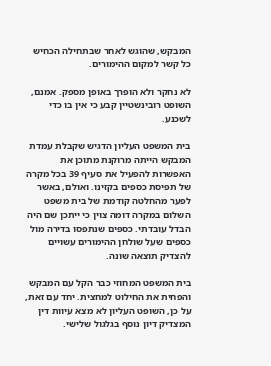המבקש, שהוגש לאחר שבתחילה הכחיש כל קשר למקום ההימורים.

לא נחקר ולא הופרך באופן מספק. אמנם, השופט רובינשטיין קבע כי אין בו כדי לשכנע.

בית המשפט העליון הדגיש שקבלת עמדת המבקש הייתה מרוקנת מתוכן את האפשרות להפעיל את סעיף 39 בכל מקרה של תפיסת כספים בקזינו. ואולם, באשר לפער מהחלטה קודמת של בית משפט השלום במקרה דומה צוין כי ייתכן שם היה הבדל עובדתי. כספים שנתפסו בדירה מול כספים שעל שולחן ההימורים עשויים להצדיק תוצאה שונה.

בית המשפט המחוזי כבר הקל עם המבקש והפחית את החילוט למחצית. יחד עם זאת, על כן, השופט העליון לא מצא עיוות דין המצדיק דיון נוסף בגלגול שלישי.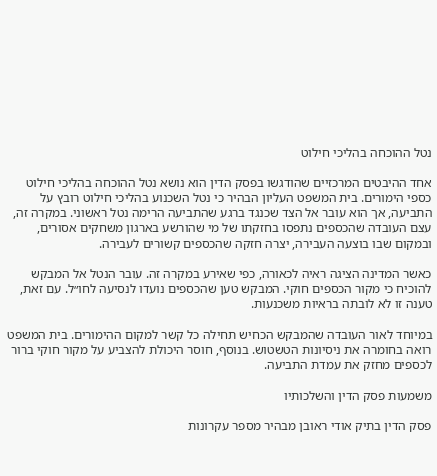נטל ההוכחה בהליכי חילוט

אחד ההיבטים המרכזיים שהודגשו בפסק הדין הוא נושא נטל ההוכחה בהליכי חילוט כספי הימורים. בית המשפט העליון הבהיר כי נטל השכנוע בהליכי חילוט רובץ על התביעה, אך הוא עובר אל הצד שכנגד ברגע שהתביעה הרימה נטל ראשוני. במקרה זה, עצם העובדה שהכספים נתפסו בחזקתו של מי שהורשע בארגון משחקים אסורים, ובמקום שבו בוצעה העבירה, יצרה חזקה שהכספים קשורים לעבירה.

כאשר המדינה הציגה ראיה לכאורה, כפי שאירע במקרה זה. עובר הנטל אל המבקש להוכיח כי מקור הכספים חוקי. המבקש טען שהכספים נועדו לנסיעה לחו״ל. עם זאת, טענה זו לא לובתה בראיות משכנעות.

במיוחד לאור העובדה שהמבקש הכחיש תחילה כל קשר למקום ההימורים. בית המשפט רואה בחומרה את ניסיונות הטשטוש. בנוסף, חוסר היכולת להצביע על מקור חוקי ברור לכספים מחזק את עמדת התביעה.

משמעות פסק הדין והשלכותיו

פסק הדין בתיק אודי ראובן מבהיר מספר עקרונות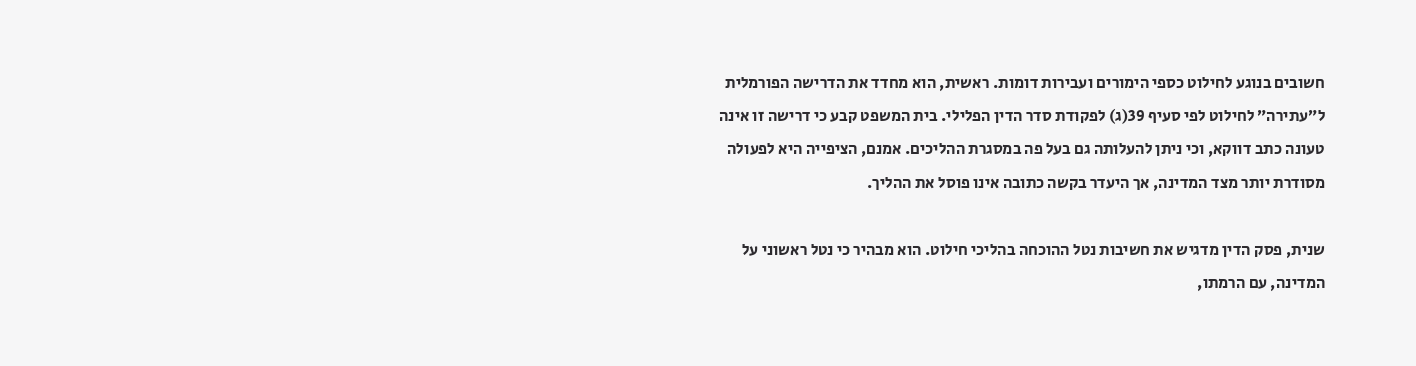חשובים בנוגע לחילוט כספי הימורים ועבירות דומות. ראשית, הוא מחדד את הדרישה הפורמלית ל״עתירה״ לחילוט לפי סעיף 39(ג) לפקודת סדר הדין הפלילי. בית המשפט קבע כי דרישה זו אינה טעונה כתב דווקא, וכי ניתן להעלותה גם בעל פה במסגרת ההליכים. אמנם, הציפייה היא לפעולה מסודרת יותר מצד המדינה, אך היעדר בקשה כתובה אינו פוסל את ההליך.

שנית, פסק הדין מדגיש את חשיבות נטל ההוכחה בהליכי חילוט. הוא מבהיר כי נטל ראשוני על המדינה, עם הרמתו,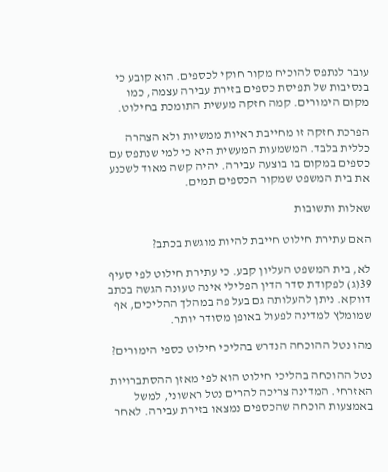עובר לנתפס להוכיח מקור חוקי לכספים. הוא קובע כי בנסיבות של תפיסת כספים בזירת עבירה עצמה, כמו מקום הימורים. קמה חזקה מעשית התומכת בחילוט.

הפרכת חזקה זו מחייבת ראיות ממשיות ולא הצהרה כללית בלבד. המשמעות המעשית היא כי למי שנתפס עם כספים במקום בו בוצעה עבירה. יהיה קשה מאוד לשכנע את בית המשפט שמקור הכספים תמים.

שאלות ותשובות

האם עתירת חילוט חייבת להיות מוגשת בכתב?

לא, בית המשפט העליון קבע. כי עתירת חילוט לפי סעיף 39(ג) לפקודת סדר הדין הפלילי אינה טעונה הגשה בכתב דווקא. ניתן להעלותה גם בעל פה במהלך ההליכים, אף שמומלץ למדינה לפעול באופן מסודר יותר.

מהו נטל ההוכחה הנדרש בהליכי חילוט כספי הימורים?

נטל ההוכחה בהליכי חילוט הוא לפי מאזן ההסתברויות האזרחי. המדינה צריכה להרים נטל ראשוני, למשל באמצעות הוכחה שהכספים נמצאו בזירת עבירה. לאחר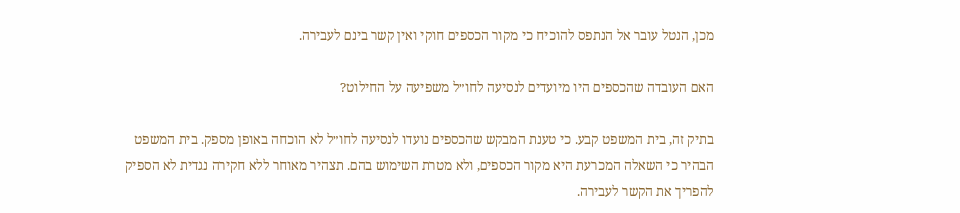מכן, הנטל עובר אל הנתפס להוכיח כי מקור הכספים חוקי ואין קשר בינם לעבירה.

האם העובדה שהכספים היו מיועדים לנסיעה לחו״ל משפיעה על החילוט?

בתיק זה, בית המשפט קבע. כי טענת המבקש שהכספים נועדו לנסיעה לחו״ל לא הוכחה באופן מספק. בית המשפט הבהיר כי השאלה המכרעת היא מקור הכספים, ולא מטרת השימוש בהם. תצהיר מאוחר ללא חקירה נגדית לא הספיק להפריך את הקשר לעבירה.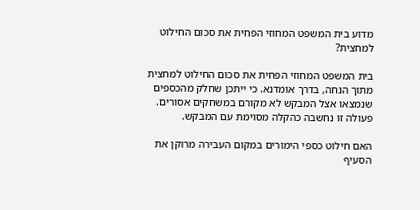מדוע בית המשפט המחוזי הפחית את סכום החילוט למחצית?

בית המשפט המחוזי הפחית את סכום החילוט למחצית מתוך הנחה, בדרך אומדנא. כי ייתכן שחלק מהכספים שנמצאו אצל המבקש לא מקורם במשחקים אסורים. פעולה זו נחשבה כהקלה מסוימת עם המבקש.

האם חילוט כספי הימורים במקום העבירה מרוקן את הסעיף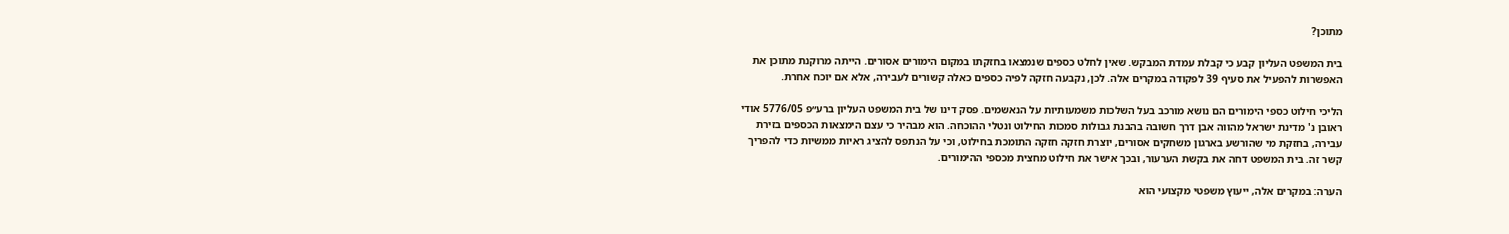מתוכן?

בית המשפט העליון קבע כי קבלת עמדת המבקש. שאין לחלט כספים שנמצאו בחזקתו במקום הימורים אסורים. הייתה מרוקנת מתוכן את האפשרות להפעיל את סעיף 39 לפקודה במקרים אלה. לכן, נקבעה חזקה לפיה כספים כאלה קשורים לעבירה, אלא אם יוכח אחרת.

הליכי חילוט כספי הימורים הם נושא מורכב בעל השלכות משמעותיות על הנאשמים. פסק דינו של בית המשפט העליון ברע״פ 5776/05 אודי ראובן נ' מדינת ישראל מהווה אבן דרך חשובה בהבנת גבולות סמכות החילוט ונטלי ההוכחה. הוא מבהיר כי עצם הימצאות הכספים בזירת עבירה, בחזקת מי שהורשע בארגון משחקים אסורים, יוצרת חזקה חזקה התומכת בחילוט, וכי על הנתפס להציג ראיות ממשיות כדי להפריך קשר זה. בית המשפט דחה את בקשת הערעור, ובכך אישר את חילוט מחצית מכספי ההימורים.

הערה: במקרים אלה, ייעוץ משפטי מקצועי הוא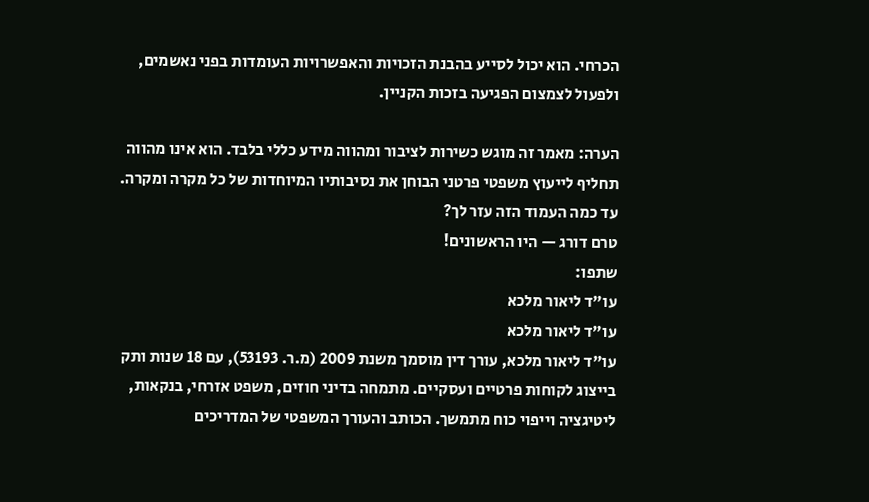הכרחי. הוא יכול לסייע בהבנת הזכויות והאפשרויות העומדות בפני נאשמים, ולפעול לצמצום הפגיעה בזכות הקניין.

הערה: מאמר זה מוגש כשירות לציבור ומהווה מידע כללי בלבד. הוא אינו מהווה תחליף לייעוץ משפטי פרטני הבוחן את נסיבותיו המיוחדות של כל מקרה ומקרה.
עד כמה העמוד הזה עזר לך?
טרם דורג — היו הראשונים!
שתפו:
עו"ד ליאור מלכא
עו"ד ליאור מלכא
עו"ד ליאור מלכא, עורך דין מוסמך משנת 2009 (מ.ר. 53193), עם 18 שנות ותק בייצוג לקוחות פרטיים ועסקיים. מתמחה בדיני חוזים, משפט אזרחי, בנקאות, ליטיגציה וייפוי כוח מתמשך. הכותב והעורך המשפטי של המדריכים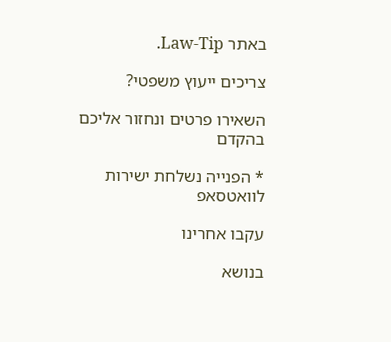באתר Law-Tip.

צריכים ייעוץ משפטי?

השאירו פרטים ונחזור אליכם בהקדם

* הפנייה נשלחת ישירות לוואטסאפ

עקבו אחרינו

בנושא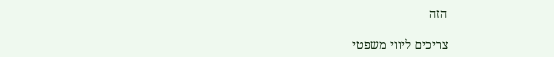הזה

צריכים ליווי משפטי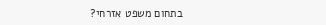בתחום משפט אזרחי?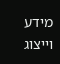מידע וייצוג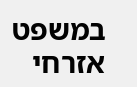במשפט אזרחי